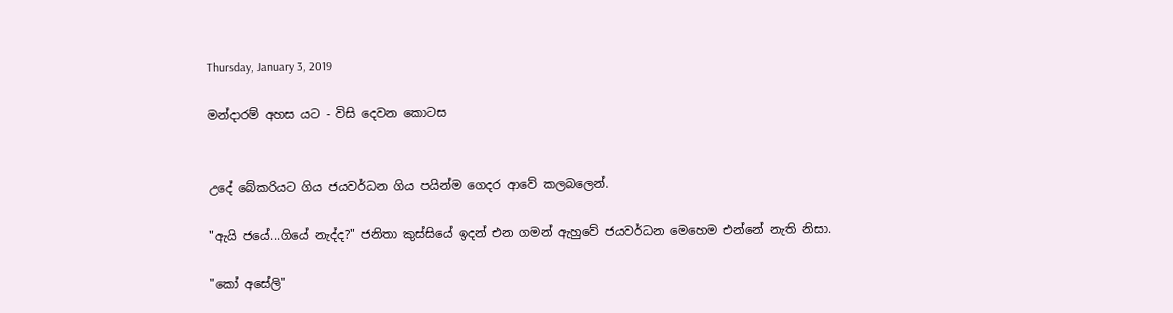Thursday, January 3, 2019

මන්දාරම් අහස යට - විසි දෙවන කොටස


උදේ බේකරියට ගිය ජයවර්ධන ගිය පයින්ම ගෙදර ආවේ කලබලෙන්.

"ඇයි ජයේ...ගියේ නැද්ද?" ජනිතා කුස්සියේ ඉදන් එන ගමන් ඇහුවේ ජයවර්ධන මෙහෙම එන්නේ නැති නිසා.

"කෝ අසේලි"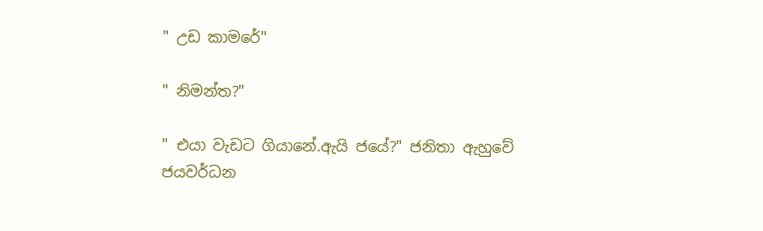" උඩ කාමරේ"

" නිමන්ත?"

" එයා වැඩට ගියානේ.ඇයි ජයේ?" ජනිතා ඇහුවේ ජයවර්ධන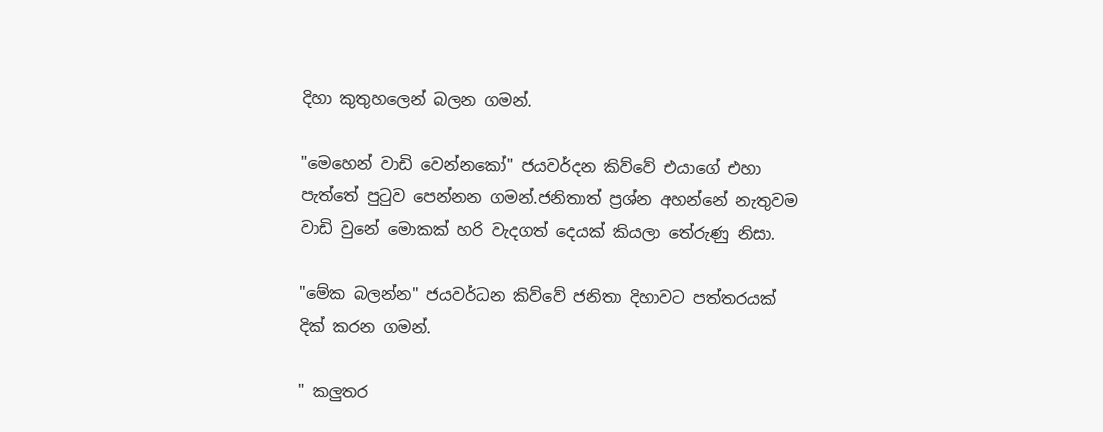දිහා කුතුහලෙන් බලන ගමන්.

"මෙහෙන් වාඩි වෙන්නකෝ" ජයවර්දන කිව්වේ එයාගේ එහා පැත්තේ පුටුව පෙන්නන ගමන්.ජනිතාත් ප්‍රශ්න අහන්නේ නැතුවම වාඩි වුනේ මොකක් හරි වැදගත් දෙයක් කියලා තේරුණු නිසා.

"මේක බලන්න" ජයවර්ධන කිව්වේ ජනිතා දිහාවට පත්තරයක් දික් කරන ගමන්.

" කලුතර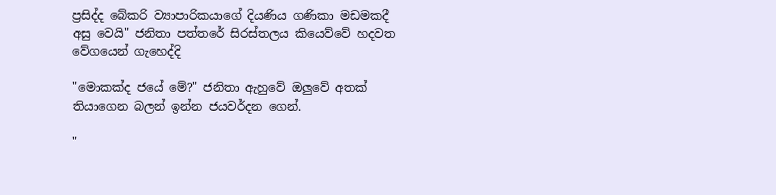ප්‍රසිද්ද බේකරි ව්‍යාපාරිකයාගේ දියණිය ගණිකා මඩමකදී අසු වෙයි" ජනිතා පත්තරේ සිරස්තලය කියෙව්වේ හදවත වේගයෙන් ගැහෙද්දි

"මොකක්ද ජයේ මේ?" ජනිතා ඇහුවේ ඔලුවේ අතක් තියාගෙන බලන් ඉන්න ජයවර්දන ගෙන්.

"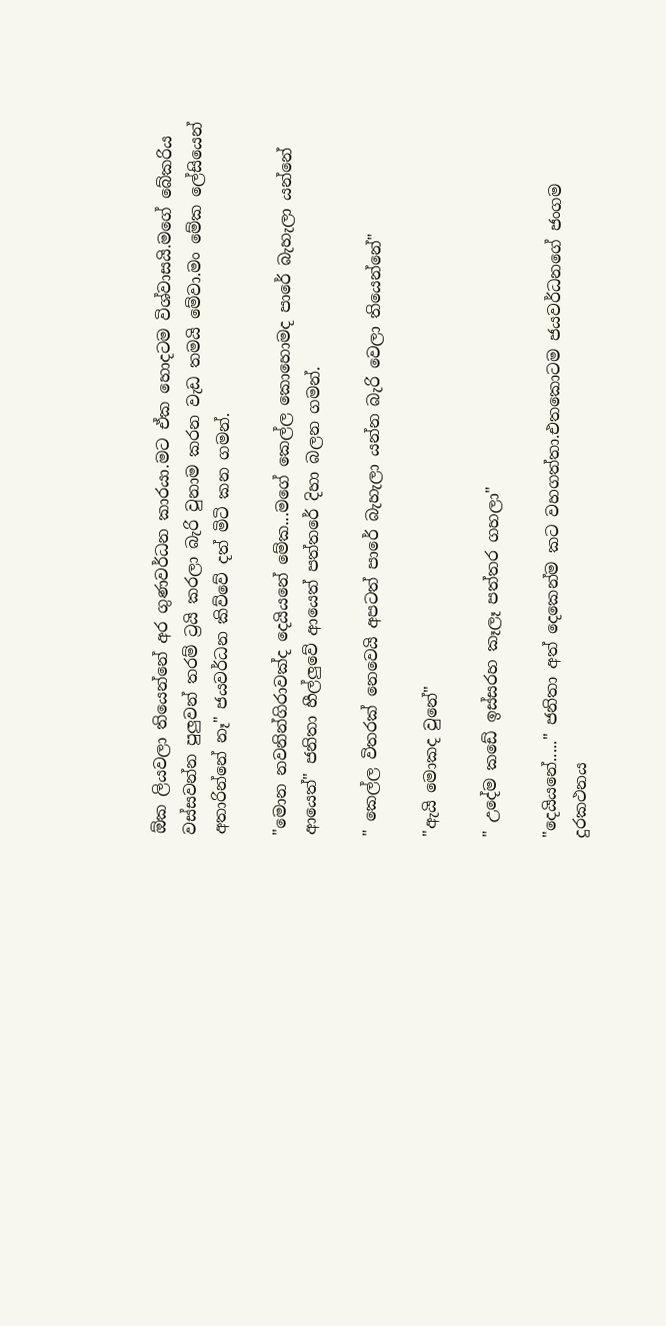ඕක ලියවලා තියෙන්නේ අර ගුණවර්ධන කාරයා.මට ඒක හොදටම විශ්වාසයි.මගේ බේකරිය වස්සවන්න පුලුවන් තරම් ට්‍රයි කරලා බැරි වුනාම කරන වැඩ තමයි මේවා.මං මේක ලේසියෙන් අතාරින්නේ නෑ" ජයවර්ධන කිව්වේ දත් මිටි කන ගමන්.

"මොන නවනින්ගිරාවක්ද දෙයියනේ මේක...මගේ කෙල්ල කොහොමද පාරේ බැහැලා යන්නේ ආයෙත්" ජනිතා හීල්ලුවේ ආයෙත් පත්තරේ දිහා බලන ගමන්.

" කෙල්ල විතරක් නෙවෙයි අපටත් පාරේ බැහැලා යන්න බැරි වෙලා තියෙන්නේ"

"ඇයි මොකද වුනේ"

" උදේම කඩේ ඉස්සරහ කෑලෑ පත්තර ගහලා"

"දෙයියනේ....." ජනිතා අත් දෙකෙන්ම කට වහගත්තා.එතකොටම ජයවර්ධනගේ ජංගම දුරකථනය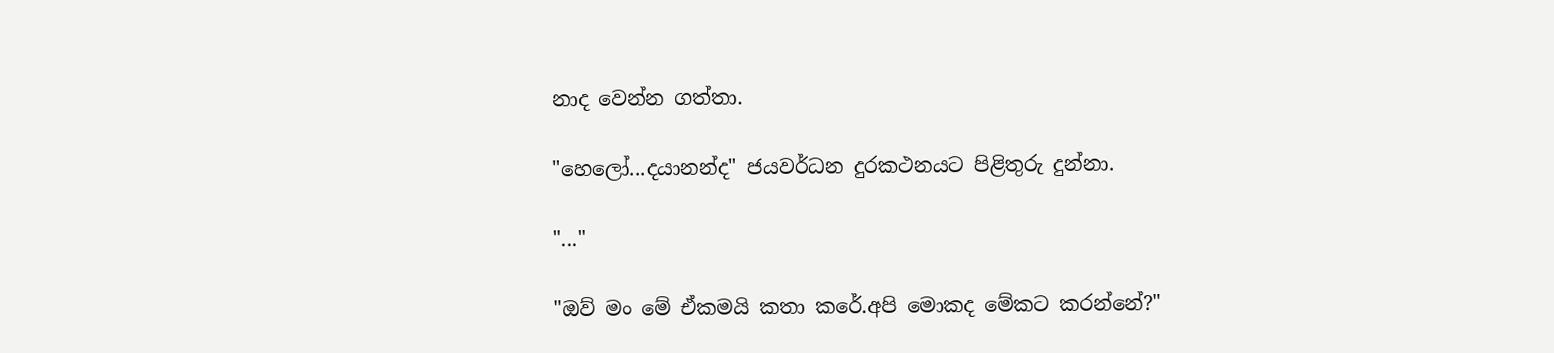නාද වෙන්න ගත්තා.

"හෙලෝ...දයානන්ද" ජයවර්ධන දුරකථනයට පිළිතුරු දුන්නා.

"..."

"ඔව් මං මේ ඒකමයි කතා කරේ.අපි මොකද මේකට කරන්නේ?"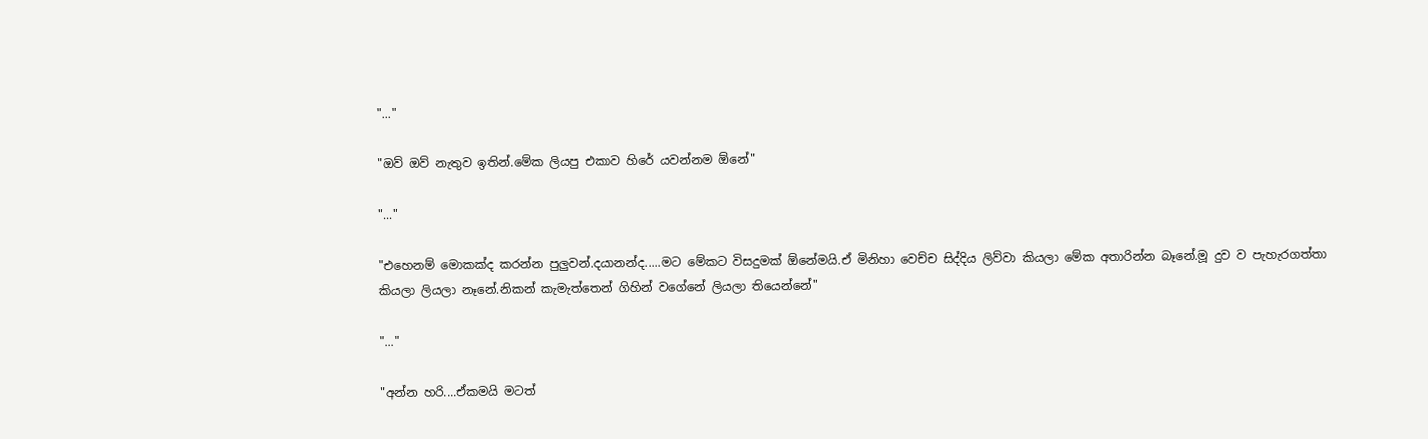"..."

"ඔව් ඔව් නැතුව ඉතින්.මේක ලියපු එකාව හිරේ යවන්නම ඕනේ"

"..."

"එහෙනම් මොකක්ද කරන්න පුලුවන්.දයානන්ද.....මට මේකට විසදුමක් ඕනේමයි.ඒ මිනිහා වෙච්ච සිද්දිය ලිව්වා කියලා මේක අතාරින්න බෑනේ.මූ දුව ව පැහැරගත්තා කියලා ලියලා නෑනේ.නිකන් කැමැත්තෙන් ගිහින් වගේනේ ලියලා තියෙන්නේ"

"..."

"අන්න හරි....ඒකමයි මටත්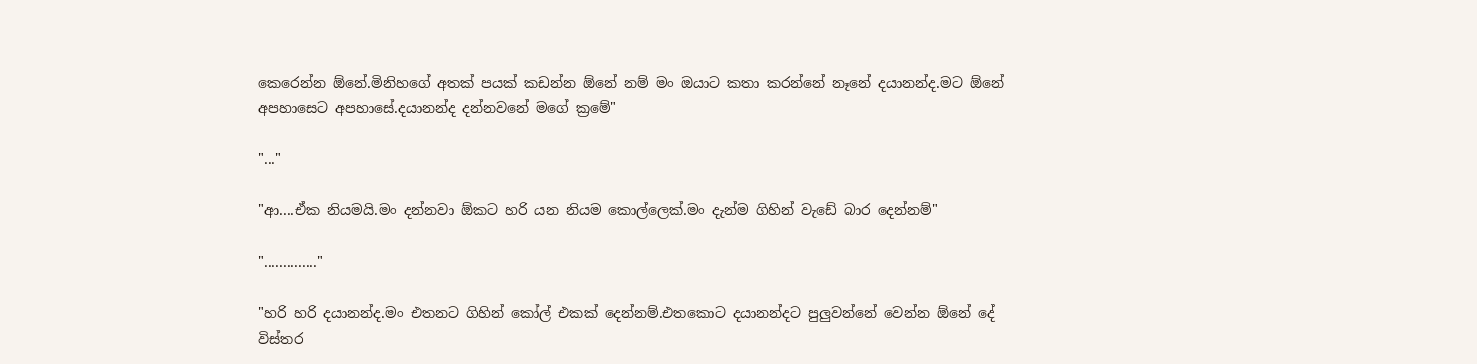කෙරෙන්න ඕනේ.මිනිහගේ අතක් පයක් කඩන්න ඕනේ නම් මං ඔයාට කතා කරන්නේ නෑනේ දයානන්ද.මට ඕනේ අපහාසෙට අපහාසේ.දයානන්ද දන්නවනේ මගේ ක්‍රමේ"

"..."

"ආ....ඒක නියමයි.මං දන්නවා ඕකට හරි යන නියම කොල්ලෙක්.මං දැන්ම ගිහින් වැඩේ බාර දෙන්නම්"

".............."

"හරි හරි දයානන්ද.මං එතනට ගිහින් කෝල් එකක් දෙන්නම්.එතකොට දයානන්දට පුලුවන්නේ වෙන්න ඕනේ දේ විස්තර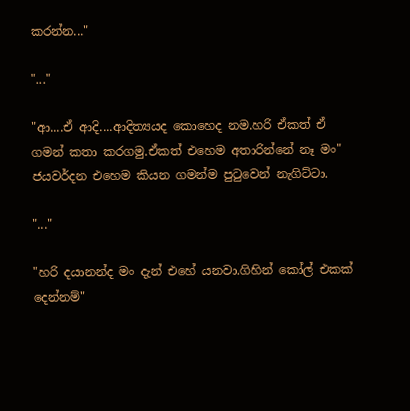කරන්න..."

"..."

"ආ....ඒ ආදි....ආදිත්‍යයද කොහෙද නම.හරි ඒකත් ඒ ගමන් කතා කරගමු.ඒකත් එහෙම අතාරින්නේ නෑ මං" ජයවර්දන එහෙම කියන ගමන්ම පුටුවෙන් නැගිට්ටා.

"..."

"හරි දයානන්ද මං දැන් එහේ යනවා.ගිහින් කෝල් එකක් දෙන්නම්"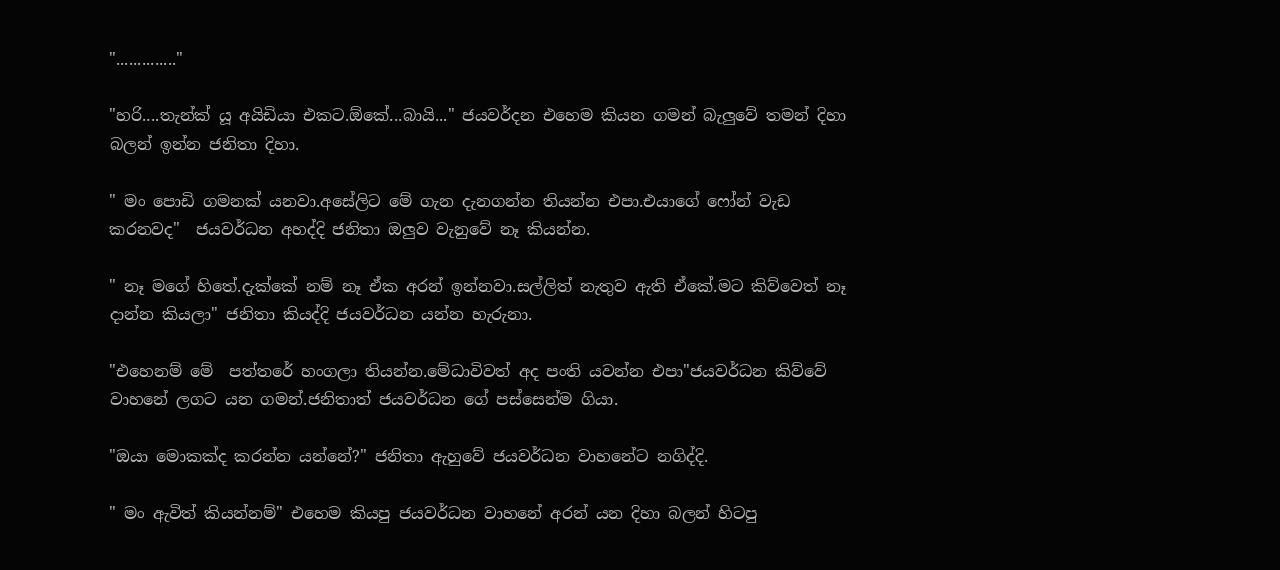".............."

"හරි....තැන්ක් යූ අයිඩියා එකට.ඕකේ...බායි..." ජයවර්දන එහෙම කියන ගමන් බැලුවේ තමන් දිහා බලන් ඉන්න ජනිතා දිහා.

" මං පොඩි ගමනක් යනවා.අසේලිට මේ ගැන දැනගන්න තියන්න එපා.එයාගේ ෆෝන් වැඩ කරනවද"  ජයවර්ධන අහද්දි ජනිතා ඔලුව වැනුවේ නෑ කියන්න.

" නෑ මගේ හිතේ.දැක්කේ නම් නෑ ඒක අරන් ඉන්නවා.සල්ලිත් නැතුව ඇති ඒකේ.මට කිව්වෙත් නෑ දාන්න කියලා" ජනිතා කියද්දි ජයවර්ධන යන්න හැරුනා.

"එහෙනම් මේ  පත්තරේ හංගලා තියන්න.මේධාවිවත් අද පංති යවන්න එපා"ජයවර්ධන කිව්වේ වාහනේ ලගට යන ගමන්.ජනිතාත් ජයවර්ධන ගේ පස්සෙන්ම ගියා.

"ඔයා මොකක්ද කරන්න යන්නේ?" ජනිතා ඇහුවේ ජයවර්ධන වාහනේට නගිද්දි.

" මං ඇවිත් කියන්නම්" එහෙම කියපු ජයවර්ධන වාහනේ අරන් යන දිහා බලන් හිටපු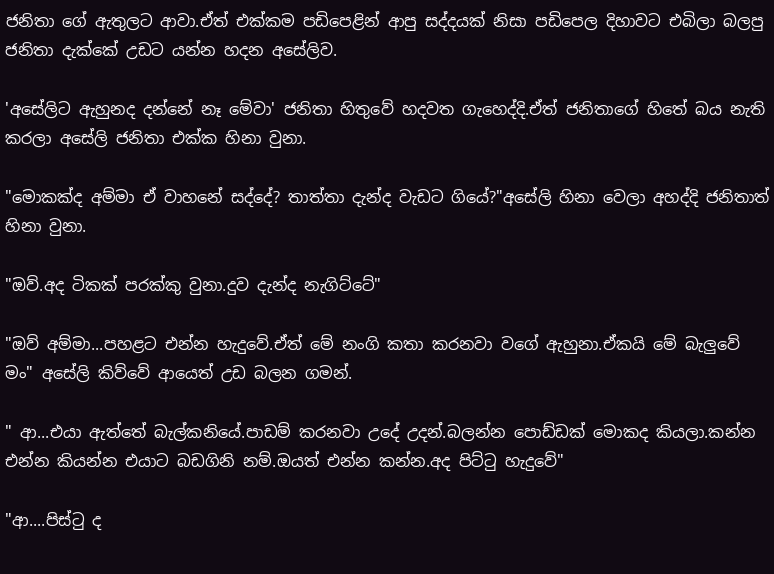ජනිතා ගේ ඇතුලට ආවා.ඒත් එක්කම පඩිපෙළින් ආපු සද්දයක් නිසා පඩිපෙල දිහාවට එබිලා බලපු ජනිතා දැක්කේ උඩට යන්න හදන අසේලිව.

'අසේලිට ඇහුනද දන්නේ නෑ මේවා' ජනිතා හිතුවේ හදවත ගැහෙද්දි.ඒත් ජනිතාගේ හිතේ බය නැති කරලා අසේලි ජනිතා එක්ක හිනා වුනා.

"මොකක්ද අම්මා ඒ වාහනේ සද්දේ? තාත්තා දැන්ද වැඩට ගියේ?"අසේලි හිනා වෙලා අහද්දි ජනිතාත් හිනා වුනා.

"ඔව්.අද ටිකක් පරක්කු වුනා.දුව දැන්ද නැගිට්ටේ"

"ඔව් අම්මා...පහළට එන්න හැදුවේ.ඒත් මේ නංගි කතා කරනවා වගේ ඇහුනා.ඒකයි මේ බැලුවේ මං" අසේලි කිව්වේ ආයෙත් උඩ බලන ගමන්.

" ආ...එයා ඇත්තේ බැල්කනියේ.පාඩම් කරනවා උදේ උදන්.බලන්න පොඩ්ඩක් මොකද කියලා.කන්න එන්න කියන්න එයාට බඩගිනි නම්.ඔයත් එන්න කන්න.අද පිට්ටු හැදුවේ"

"ආ....පිස්ටු ද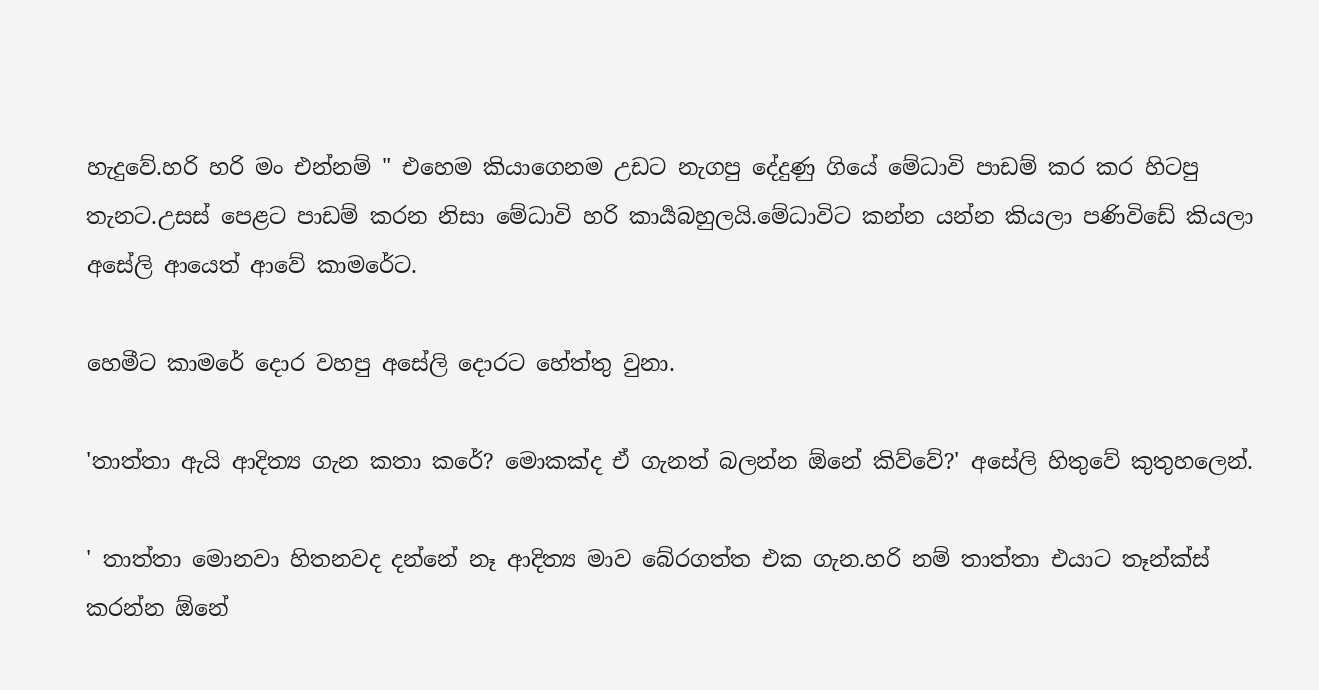හැදුවේ.හරි හරි මං එන්නම් " එහෙම කියාගෙනම උඩට නැගපු දේදුණු ගියේ මේධාවි පාඩම් කර කර හිටපු තැනට.උසස් පෙළට පාඩම් කරන නිසා මේධාවි හරි කාර්‍යබහුලයි.මේධාවිට කන්න යන්න කියලා පණිවිඩේ කියලා අසේලි ආයෙත් ආවේ කාමරේට.

හෙමීට කාමරේ දොර වහපු අසේලි දොරට හේත්තු වුනා.

'තාත්තා ඇයි ආදිත්‍ය ගැන කතා කරේ? මොකක්ද ඒ ගැනත් බලන්න ඕනේ කිව්වේ?' අසේලි හිතුවේ කුතුහලෙන්.

' තාත්තා මොනවා හිතනවද දන්නේ නෑ ආදිත්‍ය මාව බේරගත්ත එක ගැන.හරි නම් තාත්තා එයාට තෑන්ක්ස් කරන්න ඕනේ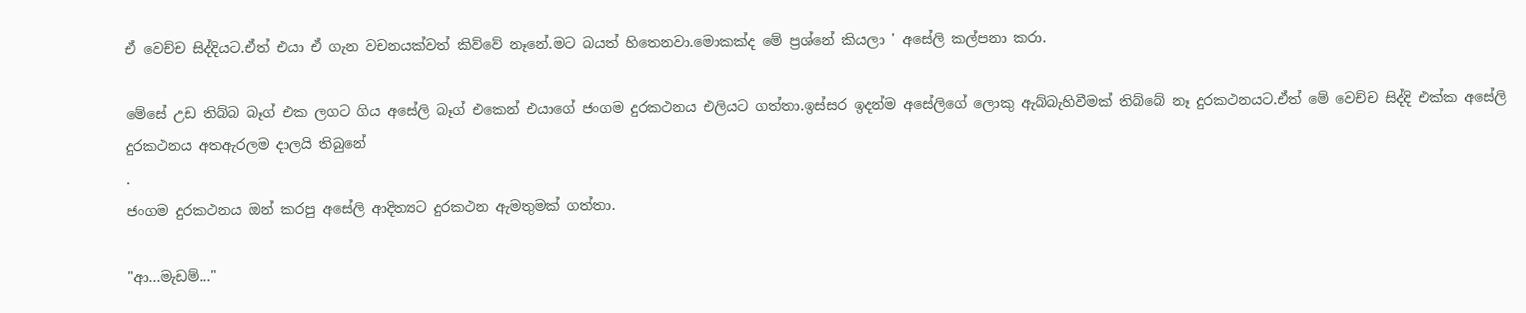ඒ වෙච්ච සිද්දියට.ඒත් එයා ඒ ගැන වචනයක්වත් කිව්වේ නෑනේ.මට බයත් හිතෙනවා.මොකක්ද මේ ප්‍රශ්නේ කියලා ' අසේලි කල්පනා කරා.

මේසේ උඩ තිබ්බ බෑග් එක ලගට ගිය අසේලි බෑග් එකෙන් එයාගේ ජංගම දුරකථනය එලියට ගත්තා.ඉස්සර ඉදන්ම අසේලිගේ ලොකු ඇබ්බැහිවීමක් තිබ්බේ නෑ දුරකථනයට.ඒත් මේ වෙච්ච සිද්දි එක්ක අසේලි දුරකථනය අතඇරලම දාලයි තිබුනේ
.
ජංගම දුරකථනය ඔන් කරපු අසේලි ආදිත්‍යට දුරකථන ඇමතුමක් ගත්තා.

"ආ...මැඩම්..."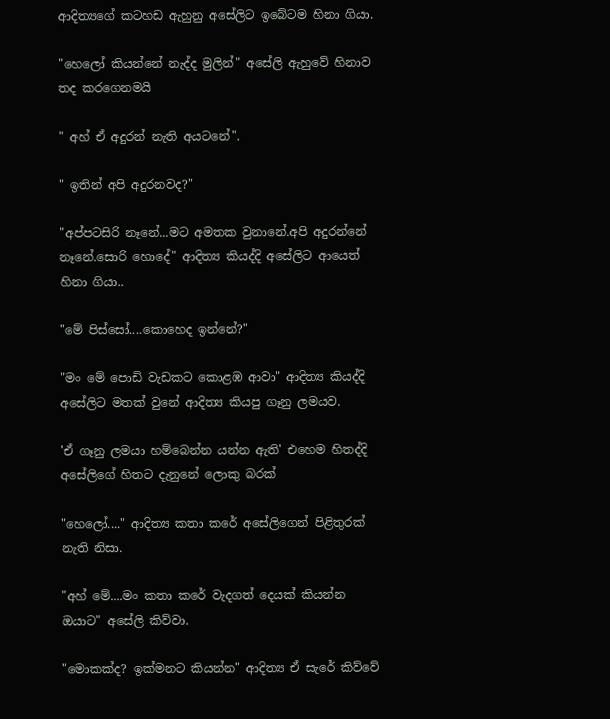ආදිත්‍යගේ කටහඩ ඇහුනු අසේලිට ඉබේටම හිනා ගියා.

"හෙලෝ කියන්නේ නැද්ද මුලින්" අසේලි ඇහුවේ හිනාව තද කරගෙනමයි

" අහ් ඒ අදුරන් නැති අයටනේ".

" ඉතින් අපි අදුරනවද?"

"අප්පටසිරි නෑනේ...මට අමතක වුනානේ.අපි අදුරන්නේ නෑනේ.සොරි හොදේ" ආදිත්‍ය කියද්දි අසේලිට ආයෙත් හිනා ගියා..

"මේ පිස්සෝ....කොහෙද ඉන්නේ?"

"මං මේ පොඩි වැඩකට කොළඹ ආවා" ආදිත්‍ය කියද්දි අසේලිට මතක් වුනේ ආදිත්‍ය කියපු ගෑනු ලමයව.

'ඒ ගෑනු ලමයා හම්බෙන්න යන්න ඇති' එහෙම හිතද්දි අසේලිගේ හිතට දැනුනේ ලොකු බරක්

"හෙලෝ...." ආදිත්‍ය කතා කරේ අසේලිගෙන් පිළිතුරක් නැති නිසා.

"අහ් මේ....මං කතා කරේ වැදගත් දෙයක් කියන්න ඔයාට" අසේලි කිව්වා.

"මොකක්ද? ඉක්මනට කියන්න" ආදිත්‍ය ඒ සැරේ කිව්වේ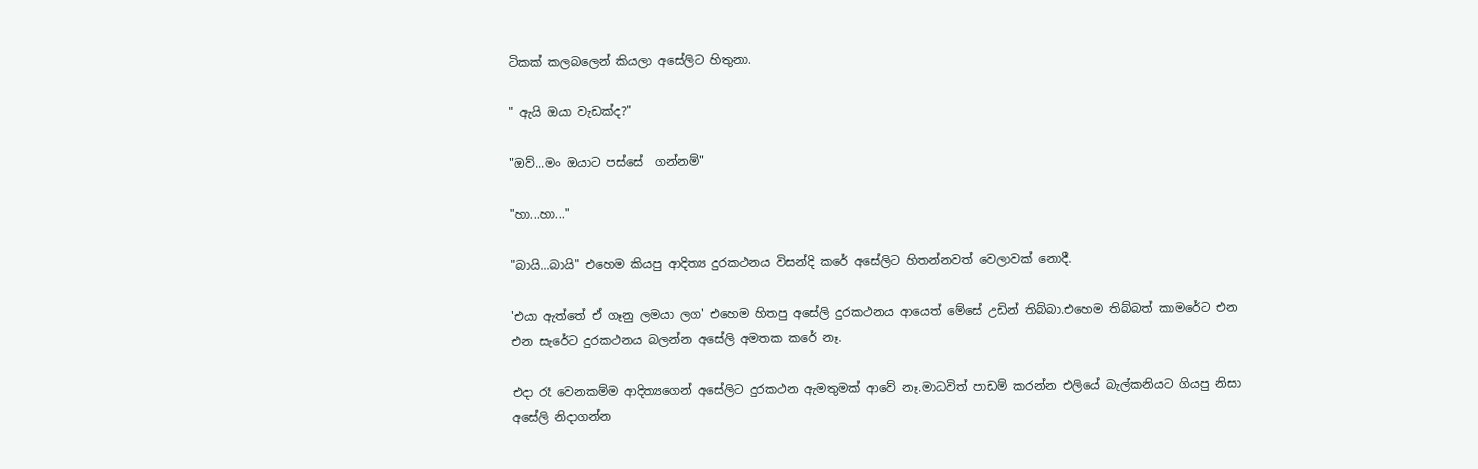ටිකක් කලබලෙන් කියලා අසේලිට හිතුනා.

" ඇයි ඔයා වැඩක්ද?"

"ඔව්...මං ඔයාට පස්සේ  ගන්නම්"

"හා...හා..."

"බායි...බායි" එහෙම කියපු ආදිත්‍ය දුරකථනය විසන්දි කරේ අසේලිට හිතන්නවත් වෙලාවක් නොදී.

'එයා ඇත්තේ ඒ ගෑනු ලමයා ලග' එහෙම හිතපු අසේලි දුරකථනය ආයෙත් මේසේ උඩින් තිබ්බා.එහෙම තිබ්බත් කාමරේට එන එන සැරේට දුරකථනය බලන්න අසේලි අමතක කරේ නෑ.

එදා රෑ වෙනකම්ම ආදිත්‍යගෙන් අසේලිට දුරකථන ඇමතුමක් ආවේ නෑ.මාධවිත් පාඩම් කරන්න එලියේ බැල්කනියට ගියපු නිසා අසේලි නිදාගන්න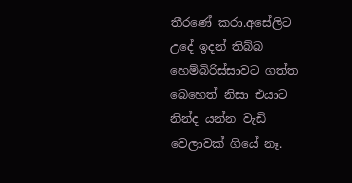තීරණේ කරා.අසේලිට උදේ ඉදන් තිබ්බ හෙම්බිරිස්සාවට ගත්ත බෙහෙත් නිසා එයාට නින්ද යන්න වැඩි වෙලාවක් ගියේ නෑ.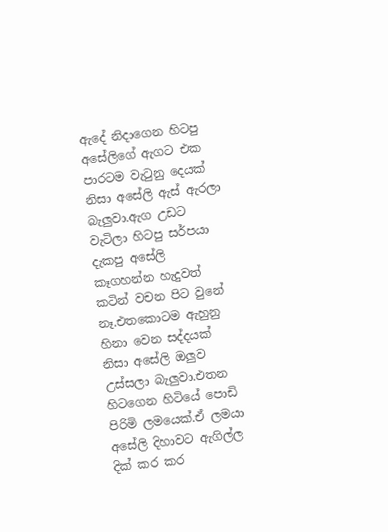ඇදේ නිදාගෙන හිටපු අසේලිගේ ඇගට එක පාරටම වැටුනු දෙයක් නිසා අසේලි ඇස් ඇරලා බැලුවා.ඇග උඩට වැටිලා හිටපු සර්පයා දැකපු අසේලි කෑගහන්න හැදුවත් කටින් වචන පිට වුනේ නෑ.එතකොටම ඇහුනු හිනා වෙන සද්දයක් නිසා අසේලි ඔලුව උස්සලා බැලුවා.එතන හිටගෙන හිටියේ පොඩි පිරිමි ලමයෙක්.ඒ ලමයා අසේලි දිහාවට ඇගිල්ල දික් කර කර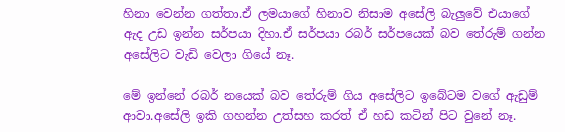හිනා වෙන්න ගත්තා.ඒ ලමයාගේ හිනාව නිසාම අසේලි බැලුවේ එයාගේ ඇද උඩ ඉන්න සර්පයා දිහා.ඒ සර්පයා රබර් සර්පයෙක් බව තේරුම් ගන්න අසේලිට වැඩි වෙලා ගියේ නෑ.

මේ ඉන්නේ රබර් නයෙක් බව තේරුම් ගිය අසේලිට ඉබේටම වගේ ඇඩුම් ආවා.අසේලි ඉකි ගහන්න උත්සහ කරත් ඒ හඩ කටින් පිට වුනේ නෑ.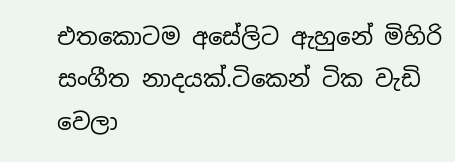එතකොටම අසේලිට ඇහුනේ මිහිරි සංගීත නාදයක්.ටිකෙන් ටික වැඩි වෙලා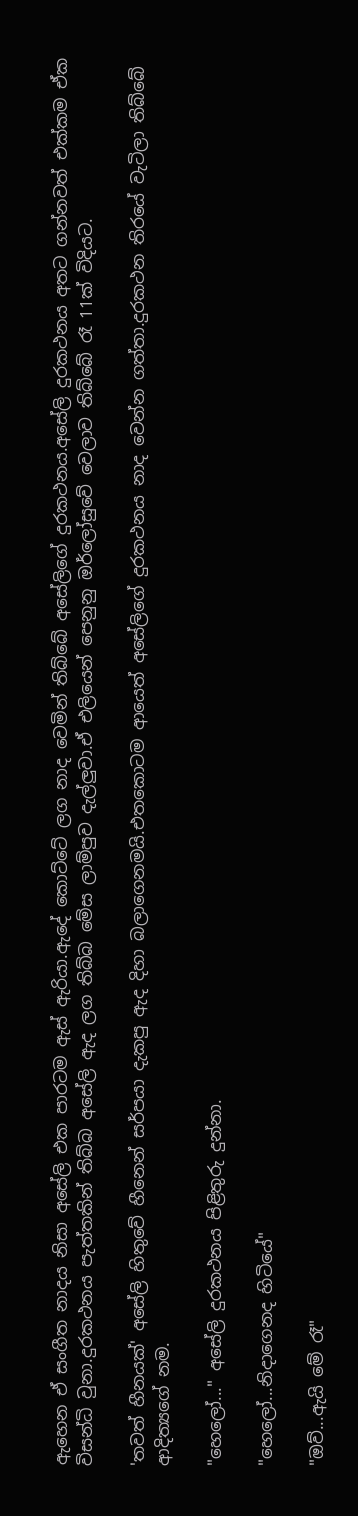ඇහෙන ඒ සංගීත නාදය නිසා අසේලි එක පාරටම ඇස් ඇරියා.ඇදේ කොට්ටේ ලග නාද වෙමින් තිබ්බේ අසේලිගේ දුරකථනය.අසේලි දුරකථනය අතට ගන්නවත් එක්කම ඒක විසන්ධි වුනා.දුරකථනය පැත්තකින් තිබ්බ අසේලි ඇද ලග තිබ්බ මේස ලාම්පුව දැල්ලුවා.ඒ එලියෙන් පෙනුනු ඔර්ලෝසුවේ වෙලාව තිබ්බේ රෑ 11ක් විදියට.

'තවත් හීනයක්' අසේලි හිතුවේ හීනෙන් සර්පයා දැකපු ඇද දිහා බලාගෙනමයි.එතකොටම ආයෙත් අසේලිගේ දුරකථනය නාද වෙන්න ගත්තා.දුරකථන තිරයේ වැටිලා තිබ්බේ ආදිත්‍යගේ නම.

"හෙලෝ..." අසේලි දුරකථනය පිළිතුරු දුන්නා.

"හෙලෝ...නිදාගෙනද හිටියේ"

"ඔව්...ඇයි මේ රෑ"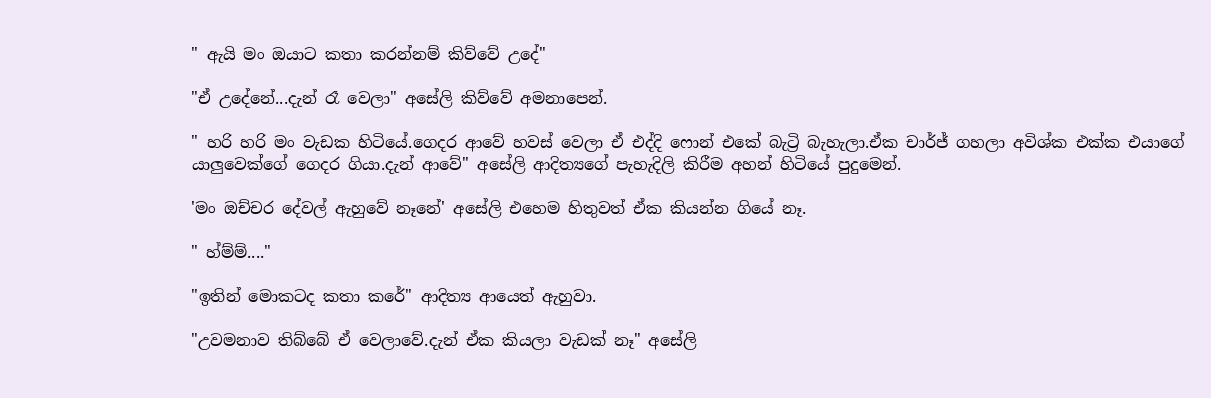" ඇයි මං ඔයාට කතා කරන්නම් කිව්වේ උදේ"

"ඒ උදේනේ...දැන් රෑ වෙලා" අසේලි කිව්වේ අමනාපෙන්.

" හරි හරි මං වැඩක හිටියේ.ගෙදර ආවේ හවස් වෙලා ඒ එද්දි ෆොන් එකේ බැට්‍රි බැහැලා.ඒක චාර්ජ් ගහලා අවිශ්ක එක්ක එයාගේ යාලුවෙක්ගේ ගෙදර ගියා.දැන් ආවේ" අසේලි ආදිත්‍යගේ පැහැදිලි කිරීම අහන් හිටියේ පුදුමෙන්.

'මං ඔච්චර දේවල් ඇහුවේ නෑනේ' අසේලි එහෙම හිතුවත් ඒක කියන්න ගියේ නෑ.

" හ්ම්ම්...."

"ඉතින් මොකටද කතා කරේ" ආදිත්‍ය ආයෙත් ඇහුවා.

"උවමනාව තිබ්බේ ඒ වෙලාවේ.දැන් ඒක කියලා වැඩක් නෑ" අසේලි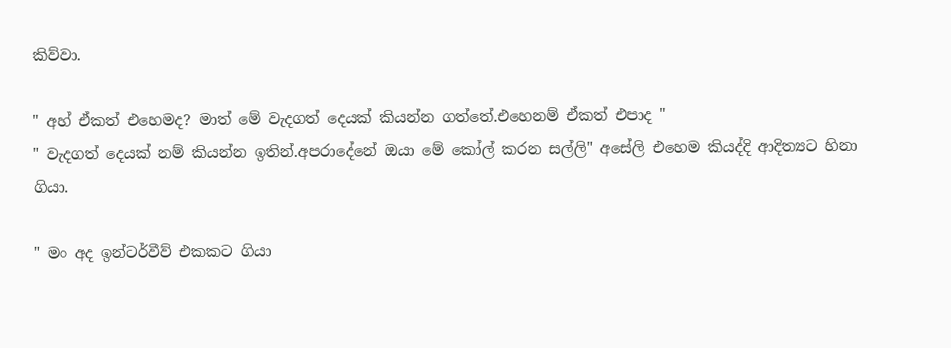කිව්වා.

" අහ් ඒකත් එහෙමද? මාත් මේ වැදගත් දෙයක් කියන්න ගත්තේ.එහෙනම් ඒකත් එපාද "
" වැදගත් දෙයක් නම් කියන්න ඉතින්.අපරාදේනේ ඔයා මේ කෝල් කරන සල්ලි" අසේලි එහෙම කියද්දි ආදිත්‍යට හිනා ගියා.

" මං අද ඉන්ටර්වීව් එකකට ගියා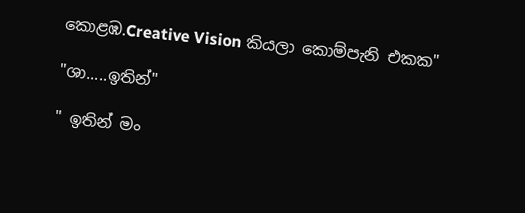කොළඹ.Creative Vision කියලා කොම්පැනි එකක"

"ශා.....ඉතින්"

" ඉතින් මං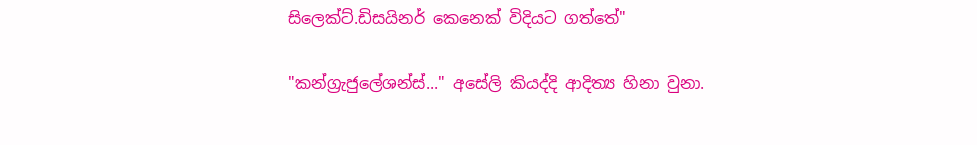සිලෙක්ට්.ඩිසයිනර් කෙනෙක් විදියට ගත්තේ"

"කන්ග්‍රැජුලේශන්ස්..." අසේලි කියද්දි ආදිත්‍ය හිනා වුනා.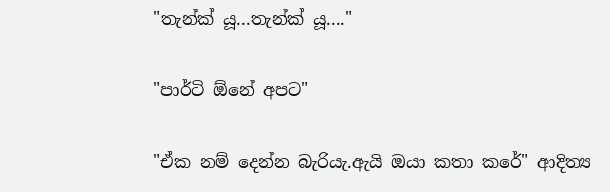"තැන්ක් යූ...තැන්ක් යූ...."

"පාර්ටි ඕනේ අපට"

"ඒක නම් දෙන්න බැරියැ.ඇයි ඔයා කතා කරේ" ආදිත්‍ය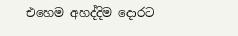එහෙම අහද්දිම දොරට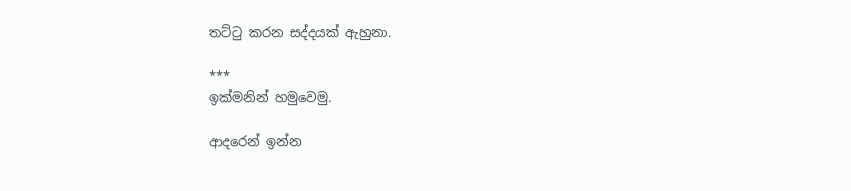තට්ටු කරන සද්දයක් ඇහුනා.

***
ඉක්මනින් හමුවෙමු.

ආදරෙන් ඉන්න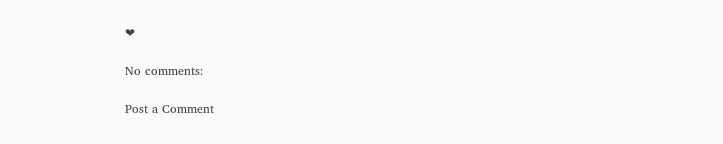❤

No comments:

Post a Comment